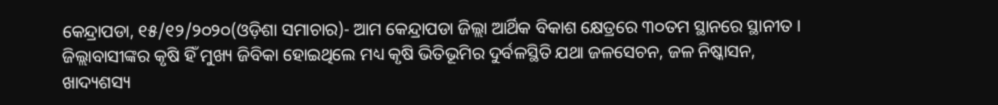କେନ୍ଦ୍ରାପଡା, ୧୫/୧୨/୨୦୨୦(ଓଡ଼ିଶା ସମାଚାର)- ଆମ କେନ୍ଦ୍ରାପଡା ଜିଲ୍ଲା ଆର୍ଥିକ ବିକାଶ କ୍ଷେତ୍ରରେ ୩୦ତମ ସ୍ଥାନରେ ସ୍ଥାନୀତ । ଜିଲ୍ଲାବାସୀଙ୍କର କୃଷି ହିଁ ମୁଖ୍ୟ ଜିବିକା ହୋଇଥିଲେ ମଧ୍ୟ କୃଷି ଭିତିଭୂମିର ଦୁର୍ବଳସ୍ଥିତି ଯଥା ଜଳସେଚନ, ଜଳ ନିଷ୍କାସନ, ଖାଦ୍ୟଶସ୍ୟ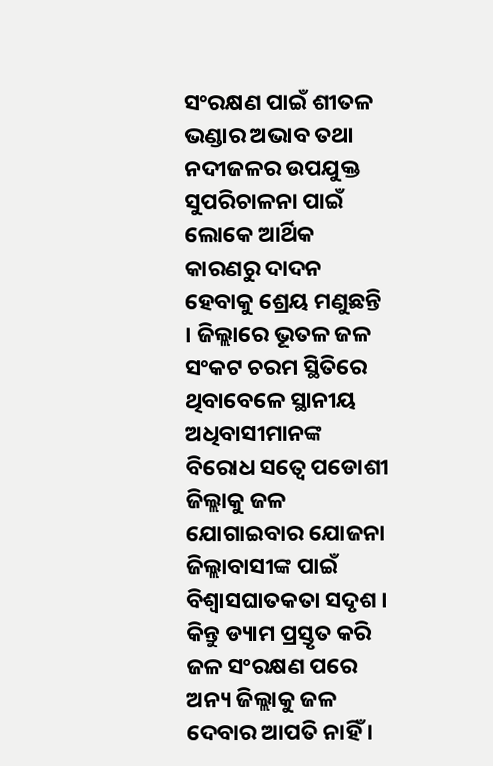ସଂରକ୍ଷଣ ପାଇଁ ଶୀତଳ ଭଣ୍ଡାର ଅଭାବ ତଥା ନଦୀଜଳର ଉପଯୁକ୍ତ ସୁପରିଚାଳନା ପାଇଁ ଲୋକେ ଆର୍ଥିକ କାରଣରୁ ଦାଦନ ହେବାକୁ ଶ୍ରେୟ ମଣୁଛନ୍ତି । ଜିଲ୍ଲାରେ ଭୂତଳ ଜଳ ସଂକଟ ଚରମ ସ୍ଥିତିରେ ଥିବାବେଳେ ସ୍ଥାନୀୟ ଅଧିବାସୀମାନଙ୍କ ବିରୋଧ ସତ୍ୱେ ପଡୋଶୀ ଜିଲ୍ଲାକୁ ଜଳ ଯୋଗାଇବାର ଯୋଜନା ଜିଲ୍ଲାବାସୀଙ୍କ ପାଇଁ ବିଶ୍ୱାସଘାତକତା ସଦୃଶ । କିନ୍ତୁ ଡ୍ୟାମ ପ୍ରସ୍ତୃତ କରି ଜଳ ସଂରକ୍ଷଣ ପରେ ଅନ୍ୟ ଜିଲ୍ଲାକୁ ଜଳ ଦେବାର ଆପତି ନାହିଁ ।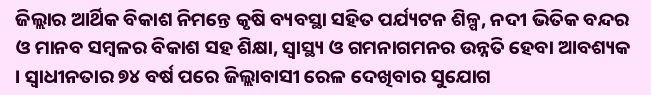ଜିଲ୍ଲାର ଆର୍ଥିକ ବିକାଶ ନିମନ୍ତେ କୃଷି ବ୍ୟବସ୍ଥା ସହିତ ପର୍ଯ୍ୟଟନ ଶିଳ୍ପ, ନଦୀ ଭିତିକ ବନ୍ଦର ଓ ମାନବ ସମ୍ବଳର ବିକାଶ ସହ ଶିକ୍ଷା, ସ୍ୱାସ୍ଥ୍ୟ ଓ ଗମନାଗମନର ଉନ୍ନତି ହେବା ଆବଶ୍ୟକ । ସ୍ୱାଧୀନତାର ୭୪ ବର୍ଷ ପରେ ଜିଲ୍ଲାବାସୀ ରେଳ ଦେଖିବାର ସୁଯୋଗ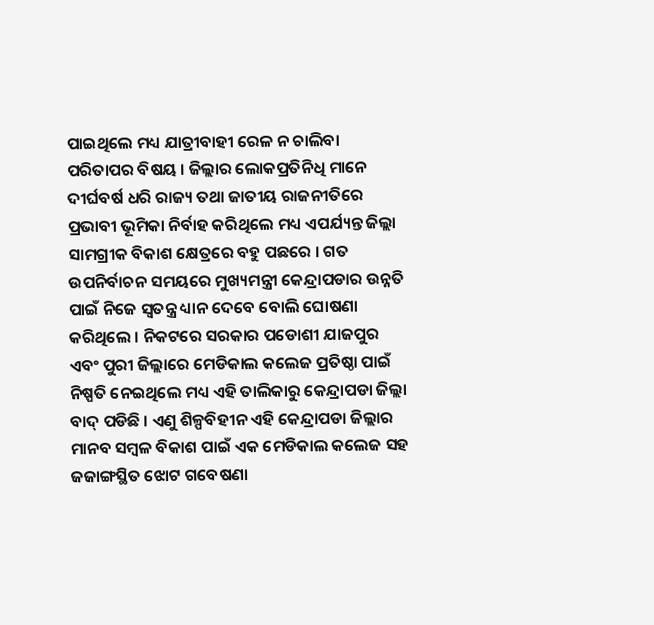ପାଇଥିଲେ ମଧ୍ୟ ଯାତ୍ରୀବାହୀ ରେଳ ନ ଚାଲିବା ପରିତାପର ବିଷୟ । ଜିଲ୍ଲାର ଲୋକପ୍ରତିନିଧି ମାନେ ଦୀର୍ଘବର୍ଷ ଧରି ରାଜ୍ୟ ତଥା ଜାତୀୟ ରାଜନୀତିରେ ପ୍ରଭାବୀ ଭୂମିକା ନିର୍ବାହ କରିଥିଲେ ମଧ୍ୟ ଏପର୍ଯ୍ୟନ୍ତ ଜିଲ୍ଲା ସାମଗ୍ରୀକ ବିକାଶ କ୍ଷେତ୍ରରେ ବହୁ ପଛରେ । ଗତ ଉପନିର୍ବାଚନ ସମୟରେ ମୁଖ୍ୟମନ୍ତ୍ରୀ କେନ୍ଦ୍ରାପଡାର ଉନ୍ନତି ପାଇଁ ନିଜେ ସ୍ୱତନ୍ତ୍ର ଧ୍ୟାନ ଦେବେ ବୋଲି ଘୋଷଣା କରିଥିଲେ । ନିକଟରେ ସରକାର ପଡୋଶୀ ଯାଜପୁର ଏବଂ ପୁରୀ ଜିଲ୍ଲାରେ ମେଡିକାଲ କଲେଜ ପ୍ରତିଷ୍ଠା ପାଇଁ ନିଷ୍ପତି ନେଇଥିଲେ ମଧ୍ୟ ଏହି ତାଲିକାରୁ କେନ୍ଦ୍ରାପଡା ଜିଲ୍ଲା ବାଦ୍ ପଡିଛି । ଏଣୁ ଶିଳ୍ପବିହୀନ ଏହି କେନ୍ଦ୍ରାପଡା ଜିଲ୍ଲାର ମାନବ ସମ୍ବଳ ବିକାଶ ପାଇଁ ଏକ ମେଡିକାଲ କଲେଜ ସହ ଜଜାଙ୍ଗସ୍ଥିତ ଝୋଟ ଗବେଷଣା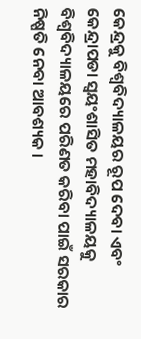କେନ୍ଦ୍ରକୁ ବିଶ୍ୱବିଦ୍ୟାଳୟର ରୂପ ଦେବା ଏବଂ କେନ୍ଦ୍ରାପଡା ସ୍ୱୟଂଶାସିତ ମହାବିଦ୍ୟାଳୟକୁ ବିଶ୍ୱବିଦ୍ୟାଳୟରେ ପରିଣତ କରିବା ପାଇଁ ସରକାର ନିଷ୍ପତି ନେବା ଆବଶ୍ୟକ ।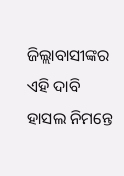ଜିଲ୍ଲାବାସୀଙ୍କର ଏହି ଦାବି ହାସଲ ନିମନ୍ତେ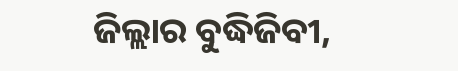ଜିଲ୍ଲାର ବୁଦ୍ଧିଜିବୀ,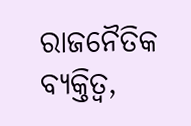ରାଜନୈତିକ ବ୍ୟକ୍ତିତ୍ୱ,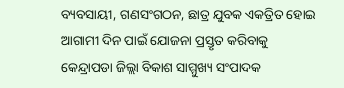ବ୍ୟବସାୟୀ, ଗଣସଂଗଠନ, ଛାତ୍ର ଯୁବକ ଏକତ୍ରିତ ହୋଇ ଆଗାମୀ ଦିନ ପାଇଁ ଯୋଜନା ପ୍ରସ୍ତୃତ କରିବାକୁ କେନ୍ଦ୍ରାପଡା ଜିଲ୍ଲା ବିକାଶ ସାମ୍ମୁଖ୍ୟ ସଂପାଦକ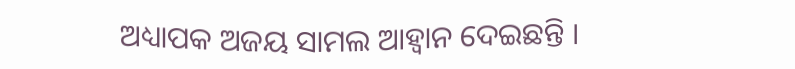ଅଧ୍ୟାପକ ଅଜୟ ସାମଲ ଆହ୍ୱାନ ଦେଇଛନ୍ତି ।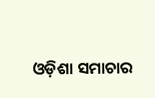ଓଡ଼ିଶା ସମାଚାର